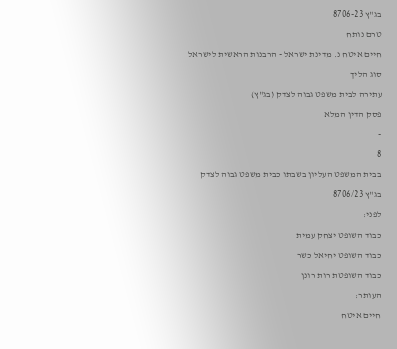בג"ץ 8706-23
טרם נותח
חיים איטח נ. מדינת ישראל - הרבנות הראשית לישראל
סוג הליך
עתירה לבית משפט גבוה לצדק (בג"ץ)
פסק הדין המלא
-
8
בבית המשפט העליון בשבתו כבית משפט גבוה לצדק
בג"ץ 8706/23
לפני:
כבוד השופט יצחק עמית
כבוד השופט יחיאל כשר
כבוד השופטת רות רונן
העותר:
חיים איטח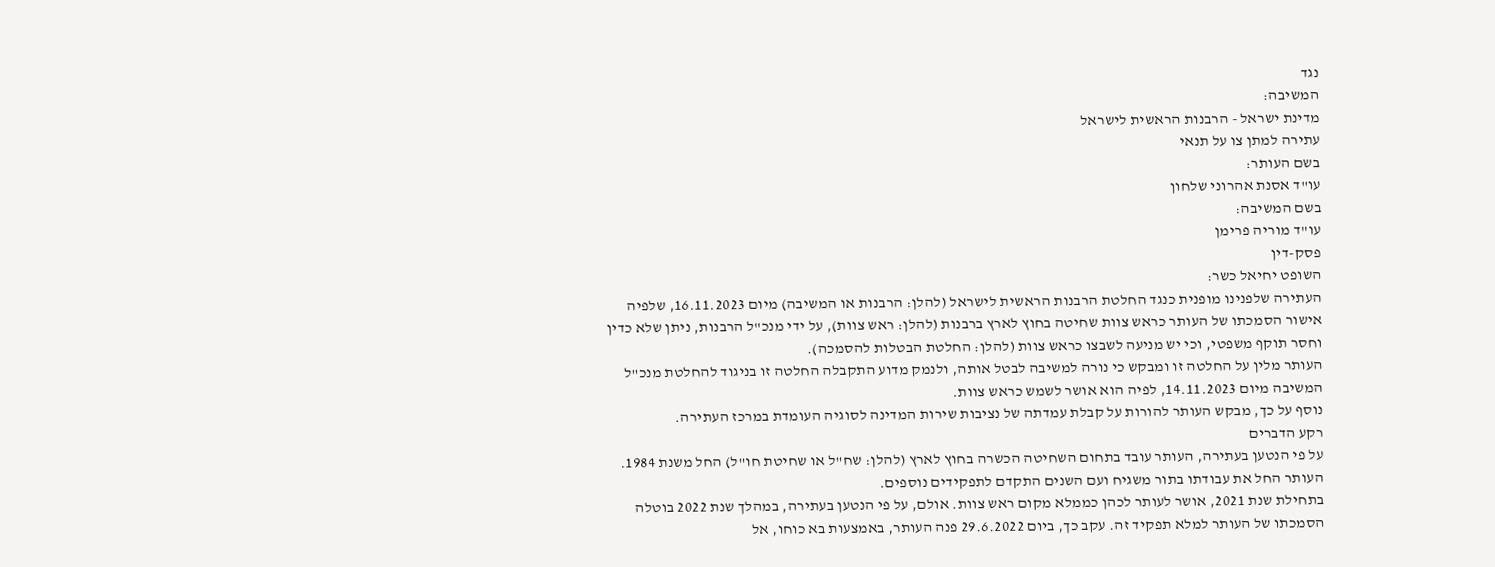נגד
המשיבה:
מדינת ישראל - הרבנות הראשית לישראל
עתירה למתן צו על תנאי
בשם העותר:
עו"ד אסנת אהרוני שלחון
בשם המשיבה:
עו"ד מוריה פרימן
פסק-דין
השופט יחיאל כשר:
העתירה שלפנינו מופנית כנגד החלטת הרבנות הראשית לישראל (להלן: הרבנות או המשיבה) מיום 16.11.2023, שלפיה אישור הסמכתו של העותר כראש צוות שחיטה בחוץ לארץ ברבנות (להלן: ראש צוות), על ידי מנכ"ל הרבנות, ניתן שלא כדין וחסר תוקף משפטי, וכי יש מניעה לשבצו כראש צוות (להלן: החלטת הבטלות להסמכה).
העותר מלין על החלטה זו ומבקש כי נורה למשיבה לבטל אותה, ולנמק מדוע התקבלה החלטה זו בניגוד להחלטת מנכ"ל המשיבה מיום 14.11.2023, לפיה הוא אושר לשמש כראש צוות.
נוסף על כך, מבקש העותר להורות על קבלת עמדתה של נציבות שירות המדינה לסוגיה העומדת במרכז העתירה.
רקע הדברים
על פי הנטען בעתירה, העותר עובד בתחום השחיטה הכשרה בחוץ לארץ (להלן: שח"ל או שחיטת חו"ל) החל משנת 1984. העותר החל את עבודתו בתור משגיח ועם השנים התקדם לתפקידים נוספים.
בתחילת שנת 2021, אושר לעותר לכהן כממלא מקום ראש צוות. אולם, על פי הנטען בעתירה, במהלך שנת 2022 בוטלה הסמכתו של העותר למלא תפקיד זה. עקב כך, ביום 29.6.2022 פנה העותר, באמצעות בא כוחו, אל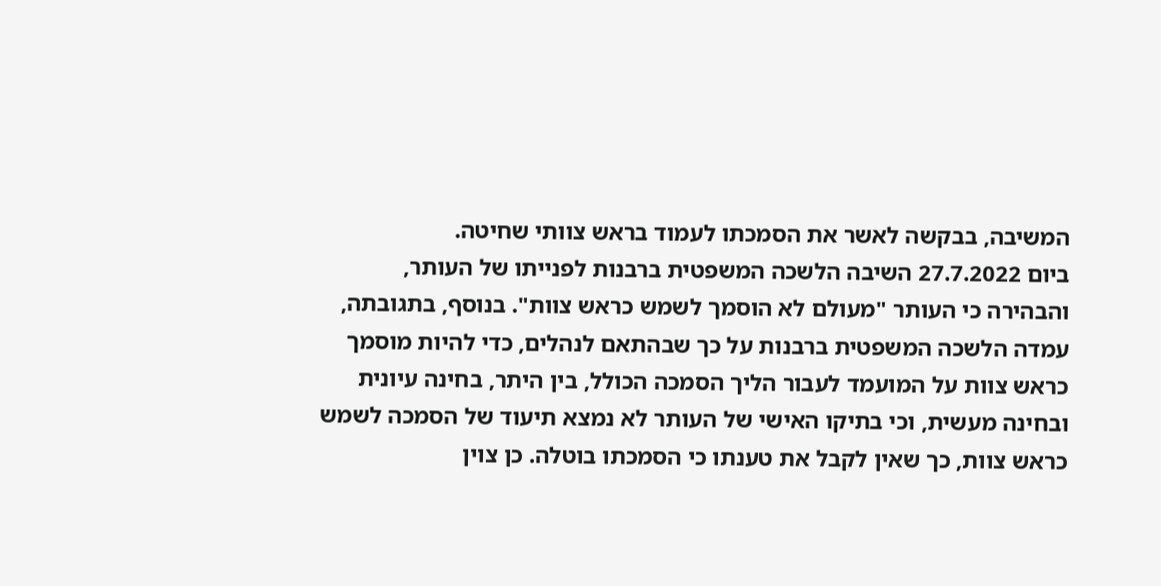המשיבה, בבקשה לאשר את הסמכתו לעמוד בראש צוותי שחיטה.
ביום 27.7.2022 השיבה הלשכה המשפטית ברבנות לפנייתו של העותר, והבהירה כי העותר "מעולם לא הוסמך לשמש כראש צוות". בנוסף, בתגובתה, עמדה הלשכה המשפטית ברבנות על כך שבהתאם לנהלים, כדי להיות מוסמך כראש צוות על המועמד לעבור הליך הסמכה הכולל, בין היתר, בחינה עיונית ובחינה מעשית, וכי בתיקו האישי של העותר לא נמצא תיעוד של הסמכה לשמש כראש צוות, כך שאין לקבל את טענתו כי הסמכתו בוטלה. כן צוין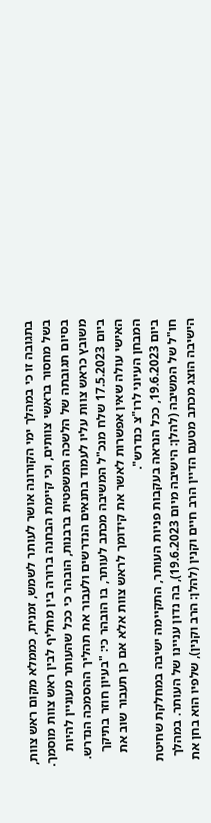בתגובה זו כי במהלך ימי הקורונה אושר לעותר לשמש, זמנית, כממלא מקום ראש צוות, בשל מחסור בראשי צוותים, וכי קיימת הבחנה ברורה בין מחליף לבין ראש צוות מוסמך. בסיום תגובתה של הלשכה המשפטית ברבנות, הובהר כי ככל שהעותר מעוניין להיות משובץ כראש צוות עליו לעמוד בתנאים הנדרשים ולעבור את תהליך ההסמכה הנדרש.
ביום 17.5.2023 שלח מנכ"ל המשיבה מכתב לעותר, בו הובהר כי: "בעיון חוזר בתיקך האישי עולה שאין אפשרות לאשר את קידומך לראש צוות אלא אם כן תעבור שוב את המבחן העיוני לרו"צ כנדרש".
ביום 19.6.2023, ככל הנראה בעקבות פניות העותר, התקיימה ישיבה במחלקת שחיטת חו"ל של המשיבה (להלן: הישיבה מיום 19.6.2023), בה נדון עניינו של העותר. במהלך הישיבה הוצג מכתב מטעם הדיין הרב חיים וקנין (להלן: הרב וקנין), שלפיו הוא בחן את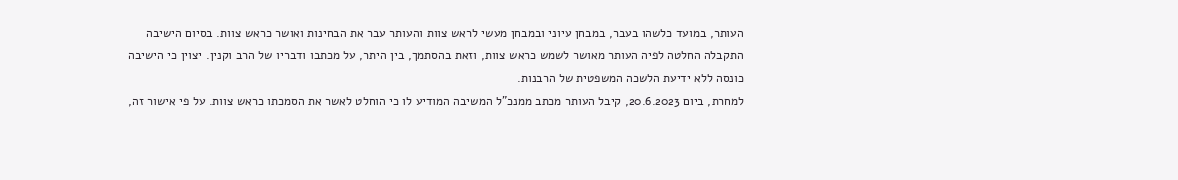העותר, במועד כלשהו בעבר, במבחן עיוני ובמבחן מעשי לראש צוות והעותר עבר את הבחינות ואושר כראש צוות. בסיום הישיבה התקבלה החלטה לפיה העותר מאושר לשמש כראש צוות, וזאת בהסתמך, בין היתר, על מכתבו ודבריו של הרב וקנין. יצוין כי הישיבה כונסה ללא ידיעת הלשכה המשפטית של הרבנות.
למחרת, ביום 20.6.2023, קיבל העותר מכתב ממנכ"ל המשיבה המודיע לו כי הוחלט לאשר את הסמכתו כראש צוות. על פי אישור זה,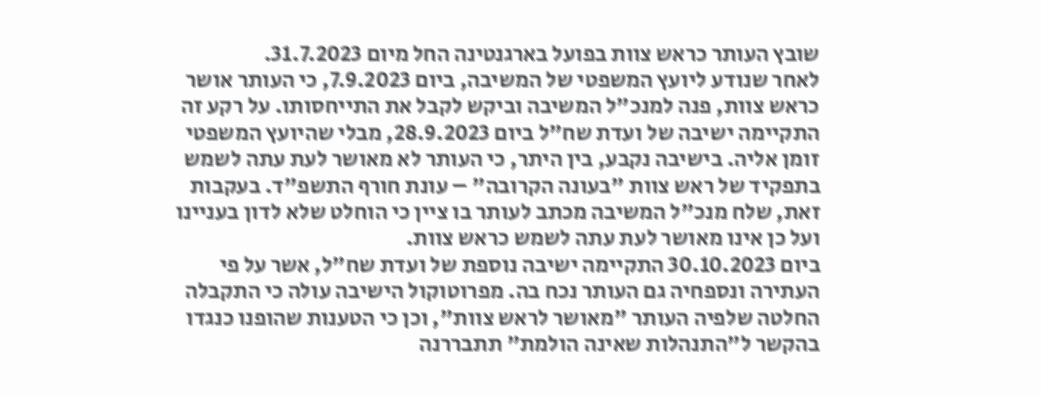שובץ העותר כראש צוות בפועל בארגנטינה החל מיום 31.7.2023.
לאחר שנודע ליועץ המשפטי של המשיבה, ביום 7.9.2023, כי העותר אושר כראש צוות, פנה למנכ"ל המשיבה וביקש לקבל את התייחסותו. על רקע זה התקיימה ישיבה של ועדת שח"ל ביום 28.9.2023, מבלי שהיועץ המשפטי זומן אליה. בישיבה נקבע, בין היתר, כי העותר לא מאושר לעת עתה לשמש בתפקיד של ראש צוות "בעונה הקרובה" – עונת חורף התשפ"ד. בעקבות זאת, שלח מנכ"ל המשיבה מכתב לעותר בו ציין כי הוחלט שלא לדון בעניינו ועל כן אינו מאושר לעת עתה לשמש כראש צוות.
ביום 30.10.2023 התקיימה ישיבה נוספת של ועדת שח"ל, אשר על פי העתירה ונספחיה גם העותר נכח בה. מפרוטוקול הישיבה עולה כי התקבלה החלטה שלפיה העותר "מאושר לראש צוות", וכן כי הטענות שהופנו כנגדו בהקשר ל"התנהלות שאינה הולמת" תתבררנה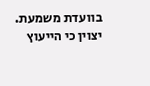בוועדת משמעת. יצוין כי הייעוץ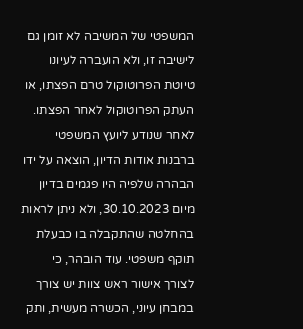המשפטי של המשיבה לא זומן גם לישיבה זו, ולא הועברה לעיונו טיוטת הפרוטוקול טרם הפצתו, או העתק הפרוטוקול לאחר הפצתו.
לאחר שנודע ליועץ המשפטי ברבנות אודות הדיון, הוצאה על ידו הבהרה שלפיה היו פגמים בדיון מיום 30.10.2023, ולא ניתן לראות בהחלטה שהתקבלה בו כבעלת תוקף משפטי. עוד הובהר, כי לצורך אישור ראש צוות יש צורך במבחן עיוני, הכשרה מעשית, ותק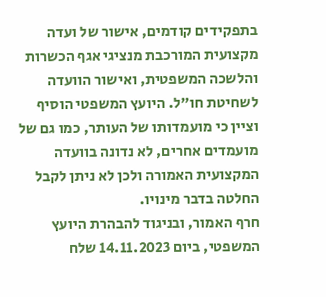בתפקידים קודמים, אישור של ועדה מקצועית המורכבת מנציגי אגף הכשרות והלשכה המשפטית, ואישור הוועדה לשחיטת חו"ל. היועץ המשפטי הוסיף וציין כי מועמדותו של העותר, כמו גם של מועמדים אחרים, לא נדונה בוועדה המקצועית האמורה ולכן לא ניתן לקבל החלטה בדבר מינויו.
חרף האמור, ובניגוד להבהרת היועץ המשפטי, ביום 14.11.2023 שלח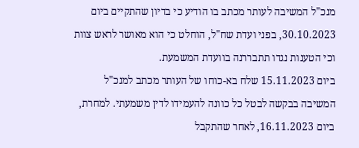מנכ"ל המשיבה לעותר מכתב בו הודיע כי בדיון שהתקיים ביום 30.10.2023, בפני ועדת שח"ל, הוחלט כי הוא מאושר לראש צוות וכי הטענות נגדו תתבררנה בוועדת המשמעת.
ביום 15.11.2023 שלח בא-כוחו של העותר מכתב למנכ"ל המשיבה בבקשה לבטל כל כוונה להעמידו לדין משמעתי. למחרת, ביום 16.11.2023, לאחר שהתקבל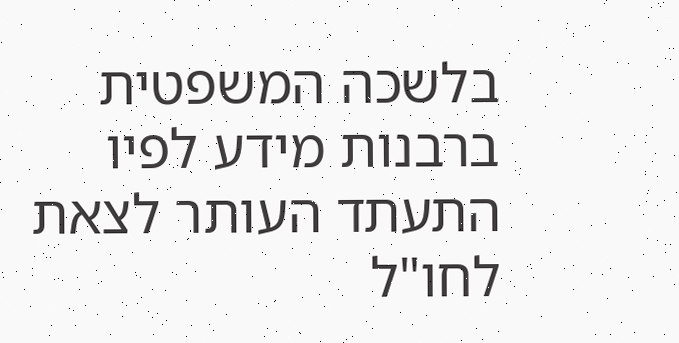בלשכה המשפטית ברבנות מידע לפיו התעתד העותר לצאת לחו"ל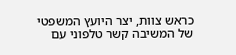כראש צוות, יצר היועץ המשפטי של המשיבה קשר טלפוני עם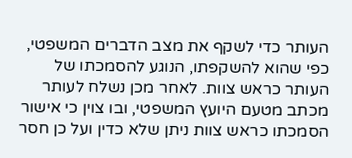העותר כדי לשקף את מצב הדברים המשפטי, כפי שהוא להשקפתו, הנוגע להסמכתו של העותר כראש צוות. לאחר מכן נשלח לעותר מכתב מטעם היועץ המשפטי, ובו צוין כי אישור הסמכתו כראש צוות ניתן שלא כדין ועל כן חסר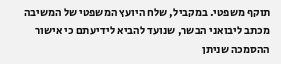תוקף משפטי. במקביל, שלח היועץ המשפטי של המשיבה מכתב ליבואני הבשר, שנועד להביא לידיעתם כי אישור ההסמכה שניתן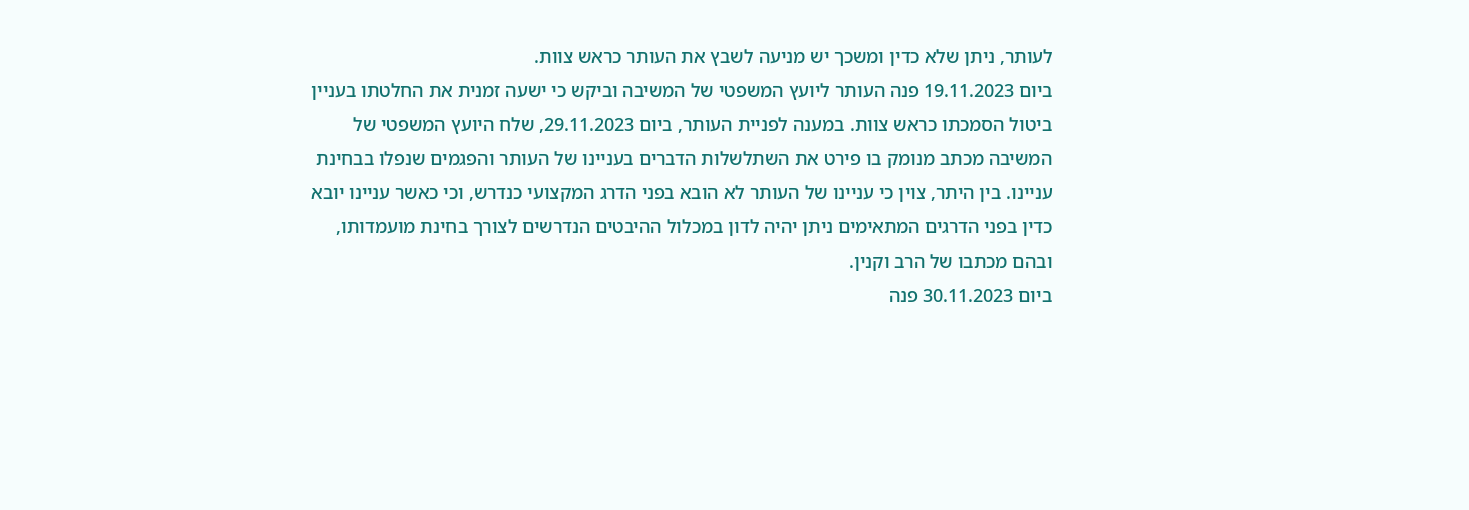לעותר, ניתן שלא כדין ומשכך יש מניעה לשבץ את העותר כראש צוות.
ביום 19.11.2023 פנה העותר ליועץ המשפטי של המשיבה וביקש כי ישעה זמנית את החלטתו בעניין ביטול הסמכתו כראש צוות. במענה לפניית העותר, ביום 29.11.2023, שלח היועץ המשפטי של המשיבה מכתב מנומק בו פירט את השתלשלות הדברים בעניינו של העותר והפגמים שנפלו בבחינת עניינו. בין היתר, צוין כי עניינו של העותר לא הובא בפני הדרג המקצועי כנדרש, וכי כאשר עניינו יובא כדין בפני הדרגים המתאימים ניתן יהיה לדון במכלול ההיבטים הנדרשים לצורך בחינת מועמדותו, ובהם מכתבו של הרב וקנין.
ביום 30.11.2023 פנה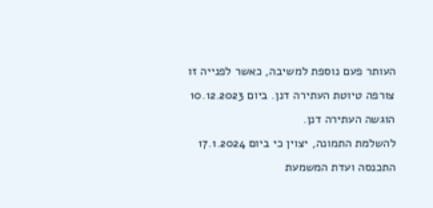העותר פעם נוספת למשיבה, כאשר לפנייה זו צורפה טיוטת העתירה דנן. ביום 10.12.2023 הוגשה העתירה דנן.
להשלמת התמונה, יצוין כי ביום 17.1.2024 התכנסה ועדת המשמעת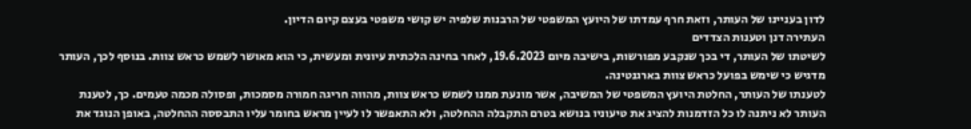לדון בעניינו של העותר, וזאת חרף עמדתו של היועץ המשפטי של הרבנות שלפיה יש קושי משפטי בעצם קיום הדיון.
העתירה דנן וטענות הצדדים
לשיטתו של העותר, די בכך שנקבע מפורשות, בישיבה מיום 19.6.2023, לאחר בחינה הלכתית עיונית ומעשית, כי הוא מאושר לשמש כראש צוות. בנוסף לכך, העותר מדגיש כי שימש בפועל כראש צוות בארגנטינה.
לטענתו של העותר, החלטת היועץ המשפטי של המשיבה, אשר מונעת ממנו לשמש כראש צוות, מהווה חריגה חמורה מסמכות, ופסולה מכמה טעמים. כך, לטענת העותר לא ניתנה לו כל הזדמנות להציג את טיעוניו בנושא בטרם התקבלה ההחלטה, ולא התאפשר לו לעיין מראש בחומר עליו התבססה ההחלטה, באופן הנוגד את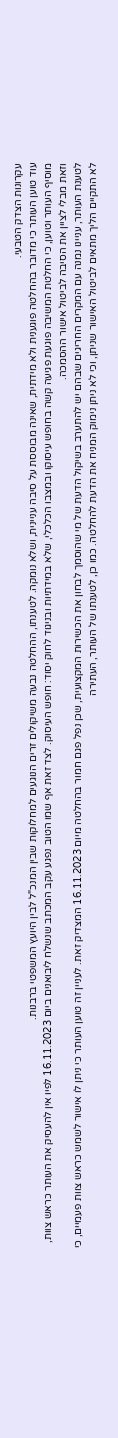עקרונות הצדק הטבעי.
עוד טוען העותר כי מדובר בהחלטה פוגענית ולא מידתית, שאינה מבוססת על סיבה עניינית, ושלא נומקה. לטענתו, ההחלטה נבעה משיקולים זרים הנוגעים למחלוקות שבין המנכ"ל לבין היועץ המשפטי ברבנות.
מוסיף העותר וטוען, כי החלטת המשיבה פוגעת פגיעה קשה בחופש עיסוקו ובמצבו הכלכלי, שלא במידתיות ובניגוד לחוק יסוד: חופש העיסוק. לצד זאת אף שמו הטוב נפגע עקב המכתב שנשלח ליבואנים ביום 16.11.2023 לפיו אין להעסיק את העותר כראש צוות, וזאת מבלי לציין את הסיבה לביטול אישור ההסמכה.
לטענת העותר, עניינו נמנה עם המקרים החריגים שבהם יש להתערב בשיקול הדעת של מי שהוסמך לבחון את הכשירות המקצועית, שכן נפל פגם חמור בהחלטה מיום 16.11.2023 המצדיק זאת. לעניין זה טוען העותר כי ניתן לו אישור לשמש כראש צוות פעמיים, כי לא התקיים הליך מתאים לביטול האישור שניתן, וכי לא ניתן נימוק המניח את הדעת להחלטה. כמו כן, לטענתו של העותר, העתירה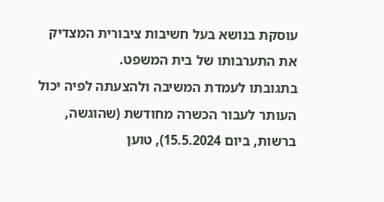עוסקת בנושא בעל חשיבות ציבורית המצדיק את התערבותו של בית המשפט.
בתגובתו לעמדת המשיבה ולהצעתה לפיה יכול העותר לעבור הכשרה מחודשת (שהוגשה, ברשות, ביום 15.5.2024), טוען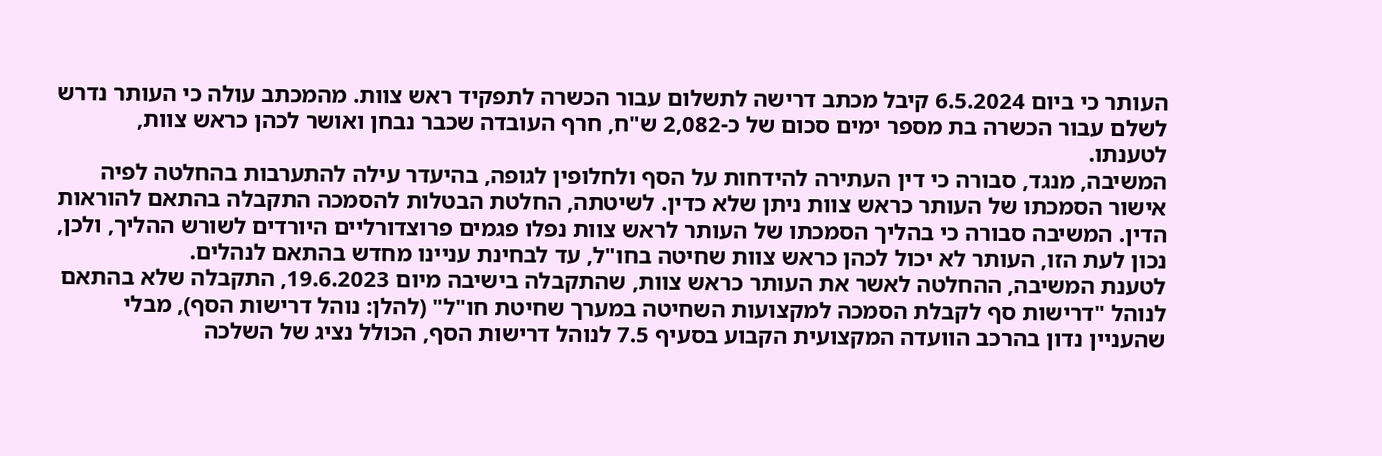העותר כי ביום 6.5.2024 קיבל מכתב דרישה לתשלום עבור הכשרה לתפקיד ראש צוות. מהמכתב עולה כי העותר נדרש לשלם עבור הכשרה בת מספר ימים סכום של כ-2,082 ש"ח, חרף העובדה שכבר נבחן ואושר לכהן כראש צוות, לטענתו.
המשיבה, מנגד, סבורה כי דין העתירה להידחות על הסף ולחלופין לגופה, בהיעדר עילה להתערבות בהחלטה לפיה אישור הסמכתו של העותר כראש צוות ניתן שלא כדין. לשיטתה, החלטת הבטלות להסמכה התקבלה בהתאם להוראות הדין. המשיבה סבורה כי בהליך הסמכתו של העותר לראש צוות נפלו פגמים פרוצדורליים היורדים לשורש ההליך, ולכן, נכון לעת הזו, העותר לא יכול לכהן כראש צוות שחיטה בחו"ל, עד לבחינת עניינו מחדש בהתאם לנהלים.
לטענת המשיבה, ההחלטה לאשר את העותר כראש צוות, שהתקבלה בישיבה מיום 19.6.2023, התקבלה שלא בהתאם לנוהל "דרישות סף לקבלת הסמכה למקצועות השחיטה במערך שחיטת חו"ל" (להלן: נוהל דרישות הסף), מבלי שהעניין נדון בהרכב הוועדה המקצועית הקבוע בסעיף 7.5 לנוהל דרישות הסף, הכולל נציג של השלכה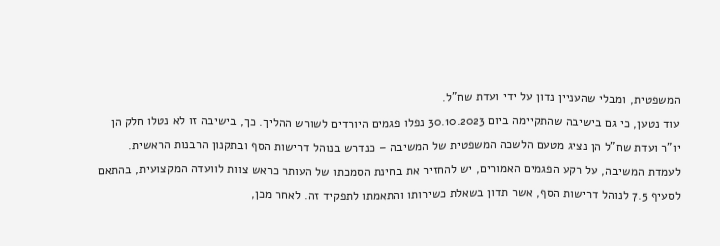המשפטית, ומבלי שהעניין נדון על ידי ועדת שח"ל.
עוד נטען, כי גם בישיבה שהתקיימה ביום 30.10.2023 נפלו פגמים היורדים לשורש ההליך. כך, בישיבה זו לא נטלו חלק הן יו"ר ועדת שח"ל הן נציג מטעם הלשכה המשפטית של המשיבה – כנדרש בנוהל דרישות הסף ובתקנון הרבנות הראשית.
לעמדת המשיבה, על רקע הפגמים האמורים, יש להחזיר את בחינת הסמכתו של העותר כראש צוות לוועדה המקצועית, בהתאם לסעיף 7.5 לנוהל דרישות הסף, אשר תדון בשאלת כשירותו והתאמתו לתפקיד זה. לאחר מכן,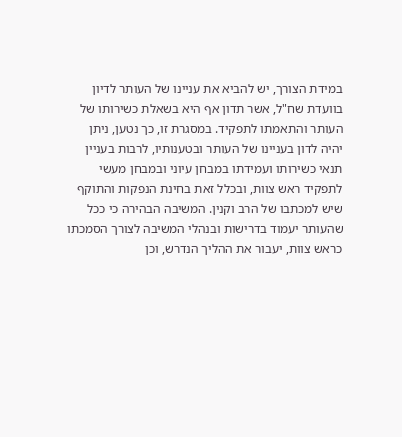במידת הצורך, יש להביא את עניינו של העותר לדיון בוועדת שח"ל, אשר תדון אף היא בשאלת כשירותו של העותר והתאמתו לתפקיד. במסגרת זו, כך נטען, ניתן יהיה לדון בעניינו של העותר ובטענותיו, לרבות בעניין תנאי כשירותו ועמידתו במבחן עיוני ובמבחן מעשי לתפקיד ראש צוות, ובכלל זאת בחינת הנפקות והתוקף שיש למכתבו של הרב וקנין. המשיבה הבהירה כי ככל שהעותר יעמוד בדרישות ובנהלי המשיבה לצורך הסמכתו כראש צוות, יעבור את ההליך הנדרש, וכן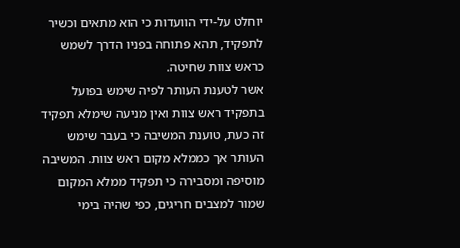יוחלט על-ידי הוועדות כי הוא מתאים וכשיר לתפקיד, תהא פתוחה בפניו הדרך לשמש כראש צוות שחיטה.
אשר לטענת העותר לפיה שימש בפועל בתפקיד ראש צוות ואין מניעה שימלא תפקיד זה כעת, טוענת המשיבה כי בעבר שימש העותר אך כממלא מקום ראש צוות. המשיבה מוסיפה ומסבירה כי תפקיד ממלא המקום שמור למצבים חריגים, כפי שהיה בימי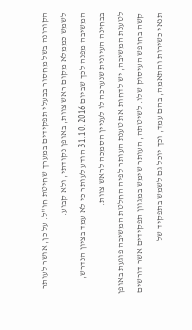הקורונה בשל מחסור בבעלי תפקידים במערך שחיטת חו"ל. על כן, אושר לעותר לשמש כממלא מקום ראש צוות, באופן נקודתי, ולא קבוע.
המשיבה מפנה לכך שביום 31.10.2016 הודע לעותר כי לא עמד בציון הנדרש, בבחינה העיונית שנערכה לו לעניין הסמכה לראש צוות.
לטענת המשיבה, יש לדחות את טענת העותר לפיה החלטת המשיבה פוגעת באופן קשה בחופש העיסוק שלו. לשיטתה, העותר שימש במגוון תפקידים אשר דורשים תנאי כשירות והתאמה, בהם עמד, וכך יוכל גם לשמש בתפקיד של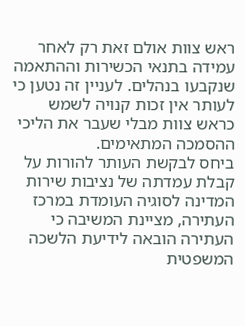ראש צוות אולם זאת רק לאחר עמידה בתנאי הכשירות וההתאמה שנקבעו בנהלים. לעניין זה נטען כי לעותר אין זכות קנויה לשמש כראש צוות מבלי שעבר את הליכי ההסמכה המתאימים.
ביחס לבקשת העותר להורות על קבלת עמדתה של נציבות שירות המדינה לסוגיה העומדת במרכז העתירה, מציינת המשיבה כי העתירה הובאה לידיעת הלשכה המשפטית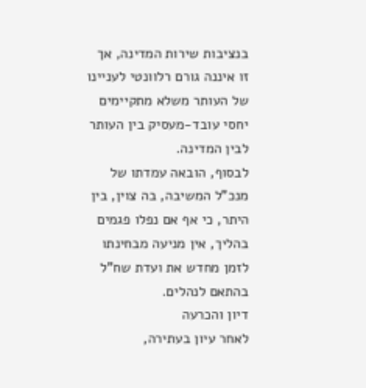בנציבות שירות המדינה, אך זו איננה גורם רלוונטי לעניינו של העותר משלא מתקיימים יחסי עובד-מעסיק בין העותר לבין המדינה.
לבסוף, הובאה עמדתו של מנכ"ל המשיבה, בה צוין, בין היתר, כי אף אם נפלו פגמים בהליך, אין מניעה מבחינתו לזמן מחדש את ועדת שח"ל בהתאם לנהלים.
דיון והכרעה
לאחר עיון בעתירה,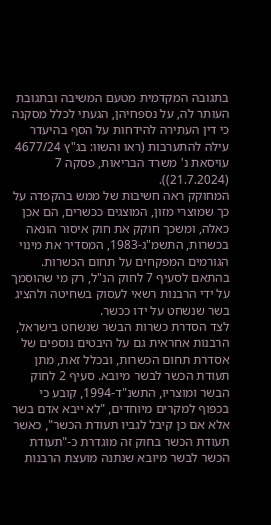בתגובה המקדמית מטעם המשיבה ובתגובת העותר לה, על נספחיהן, הגעתי לכלל מסקנה כי דין העתירה להידחות על הסף בהיעדר עילה להתערבות (ראו והשוו: בג"ץ 4677/24 עויסאת נ' משרד הבריאות, פסקה 7 (21.7.2024)).
המחוקק ראה חשיבות של ממש בהקפדה על כך שמוצרי מזון, המוצגים ככשרים, הם אכן כאלה, ומשכך חוקק את חוק איסור הונאה בכשרות, התשמ"ג-1983, המסדיר את מינוי הגורמים המפקחים על תחום הכשרות. בהתאם לסעיף 7 לחוק הנ"ל, רק מי שהוסמך על ידי הרבנות רשאי לעסוק בשחיטה ולהציג בשר שנשחט על ידו ככשר.
לצד הסדרת כשרות הבשר שנשחט בישראל, הרבנות אחראית גם על היבטים נוספים של אסדרת תחום הכשרות, ובכלל זאת, מתן תעודת הכשר לבשר מיובא. סעיף 2 לחוק הבשר ומוצריו, התשנ"ד-1994, קובע כי בכפוף למקרים מיוחדים, "לא ייבא אדם בשר אלא אם כן קיבל לגביו תעודת הכשר", כאשר תעודת הכשר בחוק זה מוגדרת כ-"תעודת הכשר לבשר מיובא שנתנה מועצת הרבנות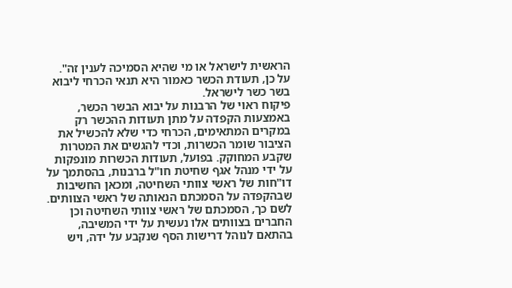הראשית לישראל או מי שהיא הסמיכה לענין זה". על כן, תעודת הכשר כאמור היא תנאי הכרחי ליבוא בשר כשר לישראל.
פיקוח ראוי של הרבנות על יבוא הבשר הכשר, באמצעות הקפדה על מתן תעודות ההכשר רק במקרים המתאימים, הכרחי כדי שלא להכשיל את הציבור שומר הכשרות, וכדי להגשים את המטרות שקבע המחוקק. בפועל, תעודות הכשרות מונפקות על ידי מנהל אגף שחיטת חו"ל ברבנות, בהסתמך על דו"חות של ראשי צוותי השחיטה, ומכאן החשיבות שבהקפדה על הסמכתם הנאותה של ראשי הצוותים. לשם כך, הסמכתם של ראשי צוותי השחיטה וכן החברים בצוותים אלו נעשית על ידי המשיבה, בהתאם לנוהל דרישות הסף שנקבע על ידה, ויש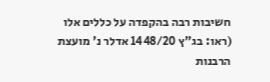חשיבות רבה בהקפדה על כללים אלו (ראו: בג"ץ 1448/20 אדלר נ' מועצת הרבנות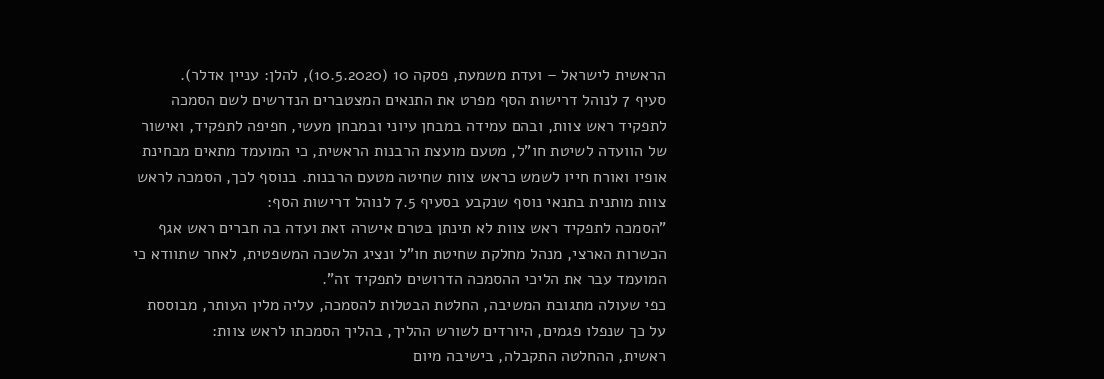הראשית לישראל – ועדת משמעת, פסקה 10 (10.5.2020), להלן: עניין אדלר).
סעיף 7 לנוהל דרישות הסף מפרט את התנאים המצטברים הנדרשים לשם הסמכה לתפקיד ראש צוות, ובהם עמידה במבחן עיוני ובמבחן מעשי, חפיפה לתפקיד, ואישור של הוועדה לשיטת חו"ל, מטעם מועצת הרבנות הראשית, כי המועמד מתאים מבחינת אופיו ואורח חייו לשמש כראש צוות שחיטה מטעם הרבנות. בנוסף לכך, הסמכה לראש צוות מותנית בתנאי נוסף שנקבע בסעיף 7.5 לנוהל דרישות הסף:
"הסמכה לתפקיד ראש צוות לא תינתן בטרם אישרה זאת ועדה בה חברים ראש אגף הכשרות הארצי, מנהל מחלקת שחיטת חו"ל ונציג הלשכה המשפטית, לאחר שתוודא כי המועמד עבר את הליכי ההסמכה הדרושים לתפקיד זה".
כפי שעולה מתגובת המשיבה, החלטת הבטלות להסמכה, עליה מלין העותר, מבוססת על כך שנפלו פגמים, היורדים לשורש ההליך, בהליך הסמכתו לראש צוות:
ראשית, ההחלטה התקבלה, בישיבה מיום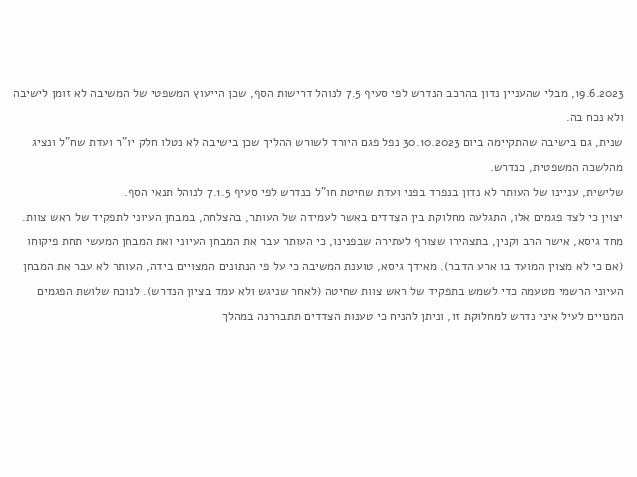19.6.2023, מבלי שהעניין נדון בהרכב הנדרש לפי סעיף 7.5 לנוהל דרישות הסף, שכן הייעוץ המשפטי של המשיבה לא זומן לישיבה ולא נכח בה.
שנית, גם בישיבה שהתקיימה ביום 30.10.2023 נפל פגם היורד לשורש ההליך שכן בישיבה לא נטלו חלק יו"ר ועדת שח"ל ונציג מהלשכה המשפטית, כנדרש.
שלישית, עניינו של העותר לא נדון בנפרד בפני ועדת שחיטת חו"ל כנדרש לפי סעיף 7.1.5 לנוהל תנאי הסף.
יצוין כי לצד פגמים אלו, התגלעה מחלוקת בין הצדדים באשר לעמידה של העותר, בהצלחה, במבחן העיוני לתפקיד של ראש צוות. מחד גיסא, אישר הרב וקנין, בתצהירו שצורף לעתירה שבפנינו, כי העותר עבר את המבחן העיוני ואת המבחן המעשי תחת פיקוחו (אם כי לא מצוין המועד בו ארע הדבר). מאידך גיסא, טוענת המשיבה כי על פי הנתונים המצויים בידה, העותר לא עבר את המבחן העיוני הרשמי מטעמה כדי לשמש בתפקיד של ראש צוות שחיטה (לאחר שניגש ולא עמד בציון הנדרש). לנוכח שלושת הפגמים המנויים לעיל איני נדרש למחלוקת זו, וניתן להניח כי טענות הצדדים תתבררנה במהלך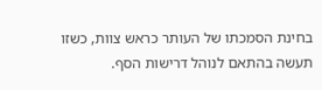בחינת הסמכתו של העותר כראש צוות, כשזו תעשה בהתאם לנוהל דרישות הסף.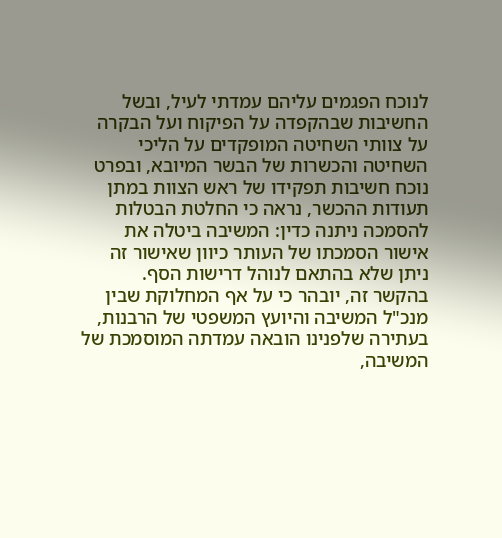לנוכח הפגמים עליהם עמדתי לעיל, ובשל החשיבות שבהקפדה על הפיקוח ועל הבקרה על צוותי השחיטה המופקדים על הליכי השחיטה והכשרות של הבשר המיובא, ובפרט נוכח חשיבות תפקידו של ראש הצוות במתן תעודות ההכשר, נראה כי החלטת הבטלות להסמכה ניתנה כדין: המשיבה ביטלה את אישור הסמכתו של העותר כיוון שאישור זה ניתן שלא בהתאם לנוהל דרישות הסף.
בהקשר זה, יובהר כי על אף המחלוקת שבין מנכ"ל המשיבה והיועץ המשפטי של הרבנות, בעתירה שלפנינו הובאה עמדתה המוסמכת של המשיבה,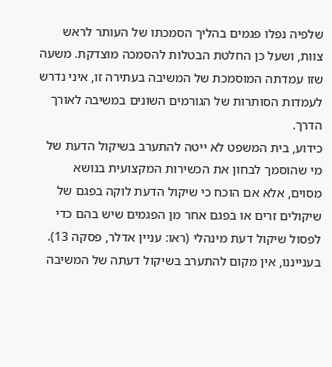שלפיה נפלו פגמים בהליך הסמכתו של העותר לראש צוות, ושעל כן החלטת הבטלות להסמכה מוצדקת. משעה שזו עמדתה המוסמכת של המשיבה בעתירה זו, איני נדרש לעמדות הסותרות של הגורמים השונים במשיבה לאורך הדרך.
כידוע, בית המשפט לא ייטה להתערב בשיקול הדעת של מי שהוסמך לבחון את הכשירות המקצועית בנושא מסוים, אלא אם הוכח כי שיקול הדעת לוקה בפגם של שיקולים זרים או בפגם אחר מן הפגמים שיש בהם כדי לפסול שיקול דעת מינהלי (ראו: עניין אדלר, פסקה 13). בענייננו, אין מקום להתערב בשיקול דעתה של המשיבה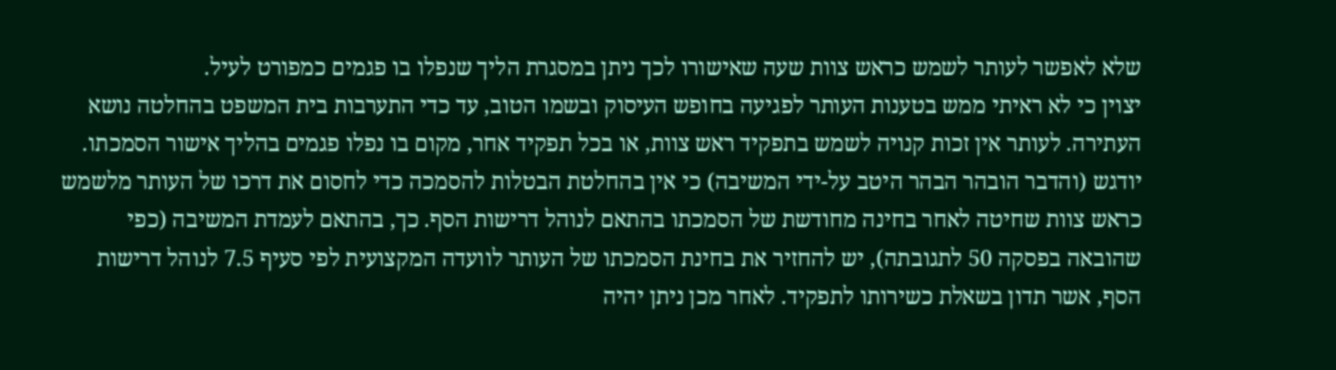שלא לאפשר לעותר לשמש כראש צוות שעה שאישורו לכך ניתן במסגרת הליך שנפלו בו פגמים כמפורט לעיל.
יצוין כי לא ראיתי ממש בטענות העותר לפגיעה בחופש העיסוק ובשמו הטוב, עד כדי התערבות בית המשפט בהחלטה נושא העתירה. לעותר אין זכות קנויה לשמש בתפקיד ראש צוות, או בכל תפקיד אחר, מקום בו נפלו פגמים בהליך אישור הסמכתו.
יודגש (והדבר הובהר הבהר היטב על-ידי המשיבה) כי אין בהחלטת הבטלות להסמכה כדי לחסום את דרכו של העותר מלשמש כראש צוות שחיטה לאחר בחינה מחודשת של הסמכתו בהתאם לנוהל דרישות הסף. כך, בהתאם לעמדת המשיבה (כפי שהובאה בפסקה 50 לתגובתה), יש להחזיר את בחינת הסמכתו של העותר לוועדה המקצועית לפי סעיף 7.5 לנוהל דרישות הסף, אשר תדון בשאלת כשירותו לתפקיד. לאחר מכן ניתן יהיה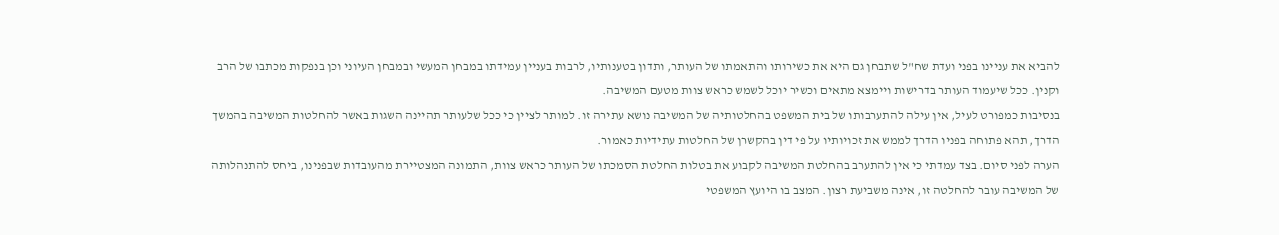להביא את עניינו בפני ועדת שח"ל שתבחן גם היא את כשירותו והתאמתו של העותר, ותדון בטענותיו, לרבות בעניין עמידתו במבחן המעשי ובמבחן העיוני וכן בנפקות מכתבו של הרב וקנין. ככל שיעמוד העותר בדרישות ויימצא מתאים וכשיר יוכל לשמש כראש צוות מטעם המשיבה.
בנסיבות כמפורט לעיל, אין עילה להתערבותו של בית המשפט בהחלטותיה של המשיבה נושא עתירה זו. למותר לציין כי ככל שלעותר תהיינה השגות באשר להחלטות המשיבה בהמשך הדרך, תהא פתוחה בפניו הדרך לממש את זכויותיו על פי דין בהקשרן של החלטות עתידיות כאמור.
הערה לפני סיום. בצד עמדתי כי אין להתערב בהחלטת המשיבה לקבוע את בטלות החלטת הסמכתו של העותר כראש צוות, התמונה המצטיירת מהעובדות שבפנינו, ביחס להתנהלותה של המשיבה עובר להחלטה זו, אינה משביעת רצון. המצב בו היועץ המשפטי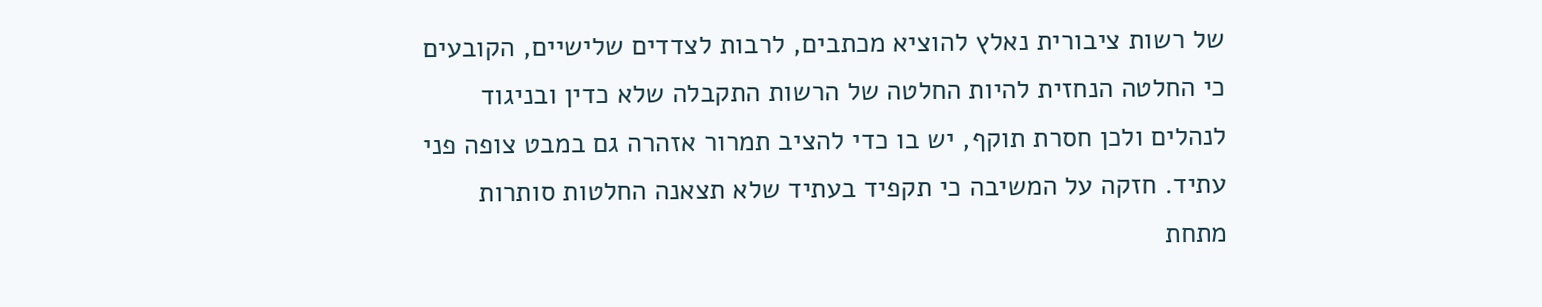של רשות ציבורית נאלץ להוציא מכתבים, לרבות לצדדים שלישיים, הקובעים כי החלטה הנחזית להיות החלטה של הרשות התקבלה שלא כדין ובניגוד לנהלים ולכן חסרת תוקף, יש בו כדי להציב תמרור אזהרה גם במבט צופה פני עתיד. חזקה על המשיבה כי תקפיד בעתיד שלא תצאנה החלטות סותרות מתחת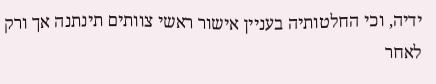ידיה, וכי החלטותיה בעניין אישור ראשי צוותים תינתנה אך ורק לאחר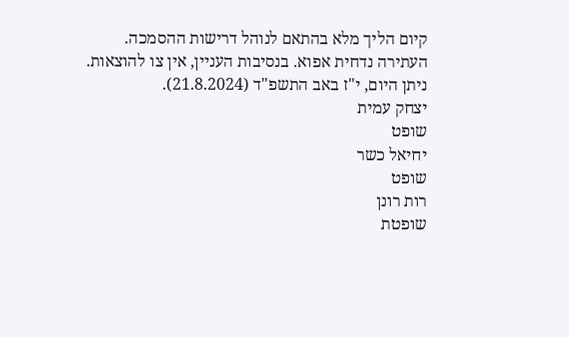קיום הליך מלא בהתאם לנוהל דרישות ההסמכה.
העתירה נדחית אפוא. בנסיבות העניין, אין צו להוצאות.
ניתן היום, י"ז באב התשפ"ד (21.8.2024).
יצחק עמית
שופט
יחיאל כשר
שופט
רות רונן
שופטת